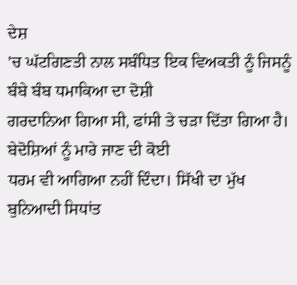ਦੇਸ਼
’ਚ ਘੱਟਗਿਣਤੀ ਨਾਲ ਸਬੰਧਿਤ ਇਕ ਵਿਅਕਤੀ ਨੂੰ ਜਿਸਨੂੰ ਬੰਬੇ ਬੰਬ ਧਮਾਕਿਆ ਦਾ ਦੋਸ਼ੀ
ਗਰਦਾਨਿਆ ਗਿਆ ਸੀ, ਫਾਂਸੀ ਤੇ ਚੜਾ ਦਿੱਤਾ ਗਿਆ ਹੈ। ਬੇਦੋਸ਼ਿਆਂ ਨੂੰ ਮਾਰੇ ਜਾਣ ਦੀ ਕੋਈ
ਧਰਮ ਵੀ ਆਗਿਆ ਨਹੀਂ ਦਿੰਦਾ। ਸਿੱਖੀ ਦਾ ਮੁੱਖ ਬੁਨਿਆਦੀ ਸਿਧਾਂਤ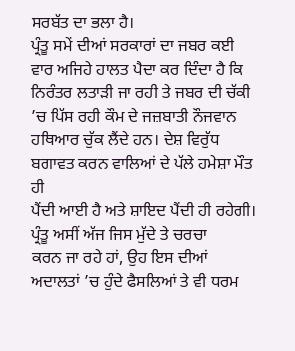ਸਰਬੱਤ ਦਾ ਭਲਾ ਹੈ।
ਪ੍ਰੰਤੂ ਸਮੇਂ ਦੀਆਂ ਸਰਕਾਰਾਂ ਦਾ ਜਬਰ ਕਈ ਵਾਰ ਅਜਿਹੇ ਹਾਲਤ ਪੈਦਾ ਕਰ ਦਿੰਦਾ ਹੈ ਕਿ
ਨਿਰੰਤਰ ਲਤਾੜੀ ਜਾ ਰਹੀ ਤੇ ਜਬਰ ਦੀ ਚੱਕੀ ’ਚ ਪਿੱਸ ਰਹੀ ਕੌਮ ਦੇ ਜਜ਼ਬਾਤੀ ਨੌਜਵਾਨ
ਹਥਿਆਰ ਚੁੱਕ ਲੈਂਦੇ ਹਨ। ਦੇਸ਼ ਵਿਰੁੱਧ ਬਗਾਵਤ ਕਰਨ ਵਾਲਿਆਂ ਦੇ ਪੱਲੇ ਹਮੇਸ਼ਾ ਮੌਤ ਹੀ
ਪੈਂਦੀ ਆਈ ਹੈ ਅਤੇ ਸ਼ਾਇਦ ਪੈਂਦੀ ਹੀ ਰਹੇਗੀ। ਪ੍ਰੰਤੂ ਅਸੀਂ ਅੱਜ ਜਿਸ ਮੁੱਦੇ ਤੇ ਚਰਚਾ
ਕਰਨ ਜਾ ਰਹੇ ਹਾਂ, ਉਹ ਇਸ ਦੀਆਂ ਅਦਾਲਤਾਂ ’ਚ ਹੁੰਦੇ ਫੈਸਲਿਆਂ ਤੇ ਵੀ ਧਰਮ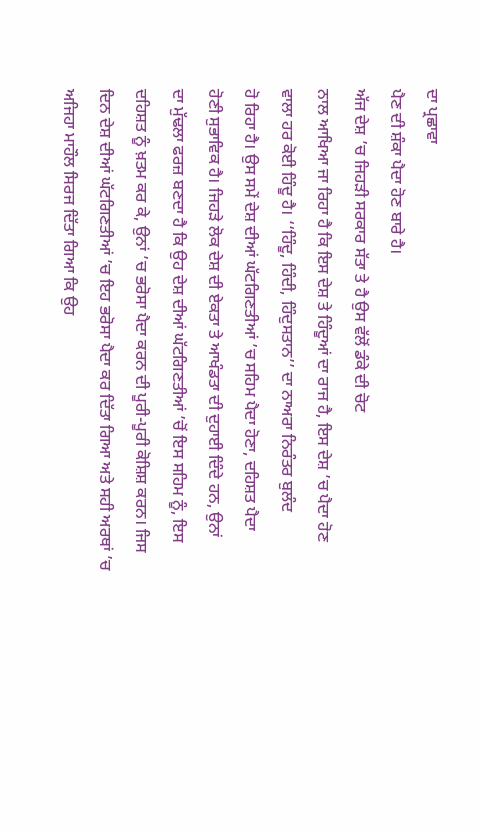ਦਾ ਪ੍ਰਛਾਵਾ
ਪੈਣ ਦੀ ਸ਼ੰਕਾ ਪੈਦਾ ਹੋਣ ਬਾਰੇ ਹੈ।
ਅੱਜ ਦੇਸ਼ ’ਚ ਜਿਹੜੀ ਸਰਕਾਰ ਸੱਤਾ ਤੇ ਹੈ ਉਸ ਵੱਲੋਂ ਡੰਕੇ ਦੀ ਚੋਟ
ਨਾਲ ਆਖਿਆ ਜਾ ਰਿਹਾ ਹੈ ਕਿ ਇਸ ਦੇਸ਼ ਤੇ ਹਿੰਦੂਆਂ ਦਾ ਰਾਜ ਹੈ, ਇਸ ਦੇਸ਼ ’ਚ ਪੈਦਾ ਹੋਣ
ਵਾਲਾ ਹਰ ਕੋਈ ਹਿੰਦੂ ਹੈ। ‘‘ਹਿੰਦੂ, ਹਿੰਦੀ, ਹਿੰਦੁਸਤਾਨ’’ ਦਾ ਨਾਅਰਾ ਨਿਰੰਤਰ ਬੁਲੰਦ
ਹੋ ਰਿਹਾ ਹੈ। ਉਸ ਸਮੇਂ ਦੇਸ਼ ਦੀਆਂ ਘੱਟਗਿਣਤੀਆਂ ’ਚ ਸਹਿਮ ਪੈਦਾ ਹੋਣਾ, ਦਹਿਸ਼ਤ ਪੈਦਾ
ਹੋਣੀ ਸੁਭਾਵਿਕ ਹੈ। ਜਿਹੜੇ ਲੋਕ ਦੇਸ਼ ਦੀ ਏਕਤਾ ਤੇ ਆਖੰਡਤਾ ਦੀ ਦੁਹਾਈ ਦਿੰਦੇ ਹਨ, ਉਨਾਂ
ਦਾ ਮੁੱਢਲਾ ਫਰਜ਼ ਬਣਦਾ ਹੈ ਕਿ ਉਹ ਦੇਸ਼ ਦੀਆਂ ਘੱਟਗਿਣਤੀਆਂ ’ਚੋਂ ਇਸ ਸਹਿਮ ਨੂੰ, ਇਸ
ਦਹਿਸ਼ਤ ਨੂੰ ਖ਼ਤਮ ਕਰ ਕੇ, ਉਨਾਂ ’ਚ ਭਰੋਸਾ ਪੈਦਾ ਕਰਨ ਦੀ ਪੂਰੀ-ਪੂਰੀ ਕੋਸ਼ਿਸ਼ ਕਰਨ। ਜਿਸ
ਦਿਨ ਦੇਸ਼ ਦੀਆਂ ਘੱਟਗਿਣਤੀਆਂ ’ਚ ਇਹ ਭਰੋਸਾ ਪੈਦਾ ਕਰ ਦਿੱਤਾ ਗਿਆ ਅਤੇ ਸਹੀ ਅਰਥਾਂ ’ਚ
ਅਜਿਹਾ ਮਾਹੌਲ ਸਿਰਜ ਦਿੱਤਾ ਗਿਆ ਕਿ ਉਹ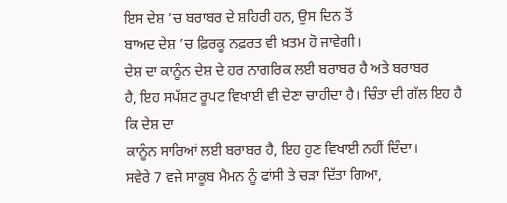ਇਸ ਦੇਸ਼ ’ਚ ਬਰਾਬਰ ਦੇ ਸ਼ਹਿਰੀ ਹਨ, ਉਸ ਦਿਨ ਤੋਂ
ਬਾਅਦ ਦੇਸ਼ ’ਚ ਫ਼ਿਰਕੂ ਨਫ਼ਰਤ ਵੀ ਖ਼ਤਮ ਹੋ ਜਾਵੇਗੀ।
ਦੇਸ਼ ਦਾ ਕਾਨੂੰਨ ਦੇਸ਼ ਦੇ ਹਰ ਨਾਗਰਿਕ ਲਈ ਬਰਾਬਰ ਹੈ ਅਤੇ ਬਰਾਬਰ
ਹੈ, ਇਹ ਸਪੱਸ਼ਟ ਰੂਪਟ ਵਿਖਾਈ ਵੀ ਦੇਣਾ ਚਾਹੀਦਾ ਹੈ। ਚਿੰਤਾ ਦੀ ਗੱਲ ਇਹ ਹੈ ਕਿ ਦੇਸ਼ ਦਾ
ਕਾਨੂੰਨ ਸਾਰਿਆਂ ਲਈ ਬਰਾਬਰ ਹੈ, ਇਹ ਹੁਣ ਵਿਖਾਈ ਨਹੀਂ ਦਿੰਦਾ।
ਸਵੇਰੇ 7 ਵਜੇ ਸਾਕੂਬ ਮੈਮਨ ਨੂੰ ਫਾਂਸੀ ਤੇ ਚੜਾ ਦਿੱਤਾ ਗਿਆ,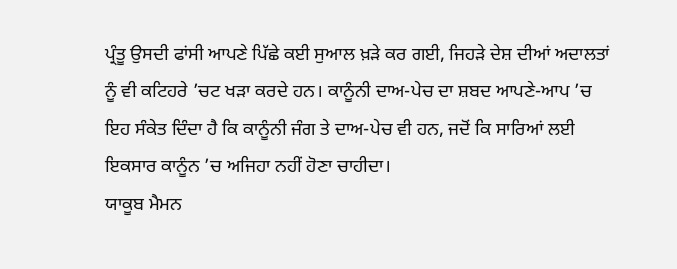ਪ੍ਰੰਤੂ ਉਸਦੀ ਫਾਂਸੀ ਆਪਣੇ ਪਿੱਛੇ ਕਈ ਸੁਆਲ ਖ਼ੜੇ ਕਰ ਗਈ, ਜਿਹੜੇ ਦੇਸ਼ ਦੀਆਂ ਅਦਾਲਤਾਂ
ਨੂੰ ਵੀ ਕਟਿਹਰੇ ’ਚਟ ਖੜਾ ਕਰਦੇ ਹਨ। ਕਾਨੂੰਨੀ ਦਾਅ-ਪੇਚ ਦਾ ਸ਼ਬਦ ਆਪਣੇ-ਆਪ ’ਚ
ਇਹ ਸੰਕੇਤ ਦਿੰਦਾ ਹੈ ਕਿ ਕਾਨੂੰਨੀ ਜੰਗ ਤੇ ਦਾਅ-ਪੇਚ ਵੀ ਹਨ, ਜਦੋਂ ਕਿ ਸਾਰਿਆਂ ਲਈ
ਇਕਸਾਰ ਕਾਨੂੰਨ ’ਚ ਅਜਿਹਾ ਨਹੀਂ ਹੋਣਾ ਚਾਹੀਦਾ।
ਯਾਕੂਬ ਮੈਮਨ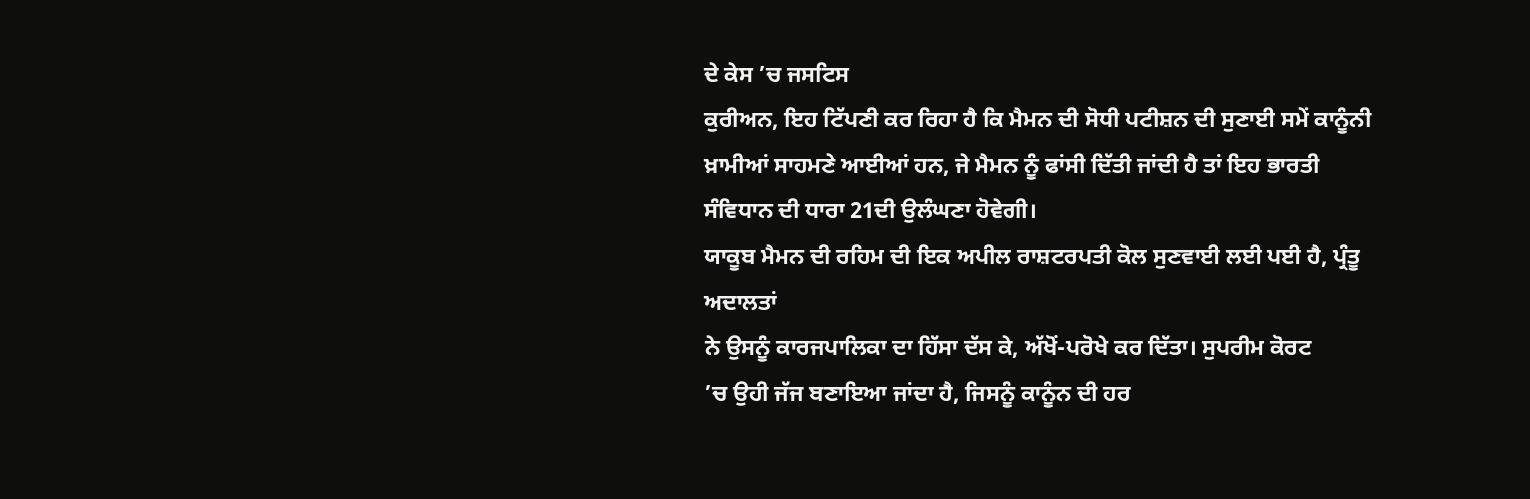ਦੇ ਕੇਸ ’ਚ ਜਸਟਿਸ
ਕੁਰੀਅਨ, ਇਹ ਟਿੱਪਣੀ ਕਰ ਰਿਹਾ ਹੈ ਕਿ ਮੈਮਨ ਦੀ ਸੋਧੀ ਪਟੀਸ਼ਨ ਦੀ ਸੁਣਾਈ ਸਮੇਂ ਕਾਨੂੰਨੀ
ਖ਼ਾਮੀਆਂ ਸਾਹਮਣੇ ਆਈਆਂ ਹਨ, ਜੇ ਮੈਮਨ ਨੂੰ ਫਾਂਸੀ ਦਿੱਤੀ ਜਾਂਦੀ ਹੈ ਤਾਂ ਇਹ ਭਾਰਤੀ
ਸੰਵਿਧਾਨ ਦੀ ਧਾਰਾ 21ਦੀ ਉਲੰਘਣਾ ਹੋਵੇਗੀ।
ਯਾਕੂਬ ਮੈਮਨ ਦੀ ਰਹਿਮ ਦੀ ਇਕ ਅਪੀਲ ਰਾਸ਼ਟਰਪਤੀ ਕੋਲ ਸੁਣਵਾਈ ਲਈ ਪਈ ਹੈ, ਪ੍ਰੰਤੂ ਅਦਾਲਤਾਂ
ਨੇ ਉਸਨੂੰ ਕਾਰਜਪਾਲਿਕਾ ਦਾ ਹਿੱਸਾ ਦੱਸ ਕੇ, ਅੱਖੋਂ-ਪਰੋਖੇ ਕਰ ਦਿੱਤਾ। ਸੁਪਰੀਮ ਕੋਰਟ
’ਚ ਉਹੀ ਜੱਜ ਬਣਾਇਆ ਜਾਂਦਾ ਹੈ, ਜਿਸਨੂੰ ਕਾਨੂੰਨ ਦੀ ਹਰ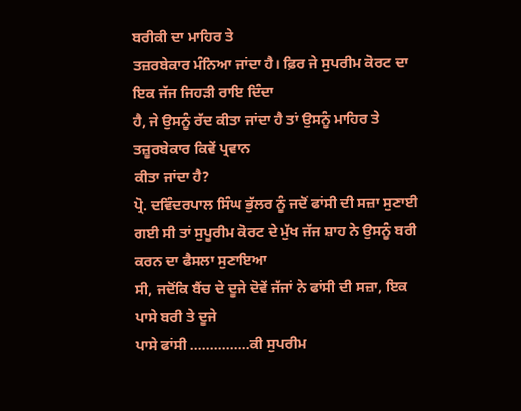ਬਰੀਕੀ ਦਾ ਮਾਹਿਰ ਤੇ
ਤਜ਼ਰਬੇਕਾਰ ਮੰਨਿਆ ਜਾਂਦਾ ਹੈ। ਫ਼ਿਰ ਜੇ ਸੁਪਰੀਮ ਕੋਰਟ ਦਾ ਇਕ ਜੱਜ ਜਿਹੜੀ ਰਾਇ ਦਿੰਦਾ
ਹੈ, ਜੇ ਉਸਨੂੰ ਰੱਦ ਕੀਤਾ ਜਾਂਦਾ ਹੈ ਤਾਂ ਉਸਨੂੰ ਮਾਹਿਰ ਤੇ ਤਜ਼ੂਰਬੇਕਾਰ ਕਿਵੇਂ ਪ੍ਰਵਾਨ
ਕੀਤਾ ਜਾਂਦਾ ਹੈ?
ਪ੍ਰੋ. ਦਵਿੰਦਰਪਾਲ ਸਿੰਘ ਭੁੱਲਰ ਨੂੰ ਜਦੋਂ ਫਾਂਸੀ ਦੀ ਸਜ਼ਾ ਸੁਣਾਈ
ਗਈ ਸੀ ਤਾਂ ਸੁਪੂਰੀਮ ਕੋਰਟ ਦੇ ਮੁੱਖ ਜੱਜ ਸ਼ਾਹ ਨੇ ਉਸਨੂੰ ਬਰੀ ਕਰਨ ਦਾ ਫੈਸਲਾ ਸੁਣਾਇਆ
ਸੀ, ਜਦੋਂਕਿ ਬੈਂਚ ਦੇ ਦੂਜੇ ਦੋਵੇਂ ਜੱਜਾਂ ਨੇ ਫਾਂਸੀ ਦੀ ਸਜ਼ਾ, ਇਕ ਪਾਸੇ ਬਰੀ ਤੇ ਦੂਜੇ
ਪਾਸੇ ਫਾਂਸੀ ……………ਕੀ ਸੁਪਰੀਮ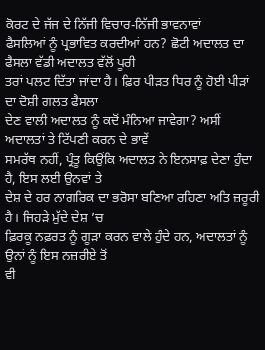ਕੋਰਟ ਦੇ ਜੱਜ ਦੇ ਨਿੱਜੀ ਵਿਚਾਰ-ਨਿੱਜੀ ਭਾਵਨਾਵਾਂ
ਫੈਸਲਿਆਂ ਨੂੰ ਪ੍ਰਭਾਵਿਤ ਕਰਦੀਆਂ ਹਨ? ਛੋਟੀ ਅਦਾਲਤ ਦਾ ਫੈਸਲਾ ਵੱਡੀ ਅਦਾਲਤ ਵੱਲੋਂ ਪੂਰੀ
ਤਰਾਂ ਪਲਟ ਦਿੱਤਾ ਜਾਂਦਾ ਹੈ। ਫ਼ਿਰ ਪੀੜਤ ਧਿਰ ਨੂੰ ਹੋਈ ਪੀੜਾਂ ਦਾ ਦੋਸ਼ੀ ਗਲਤ ਫੈਸਲਾ
ਦੇਣ ਵਾਲੀ ਅਦਾਲਤ ਨੂੰ ਕਦੋਂ ਮੰਨਿਆ ਜਾਵੇਗਾ? ਅਸੀਂ ਅਦਾਲਤਾਂ ਤੇ ਟਿੱਪਣੀ ਕਰਨ ਦੇ ਭਾਵੇਂ
ਸਮਰੱਥ ਨਹੀਂ, ਪ੍ਰੰਤੂ ਕਿਉਂਕਿ ਅਦਾਲਤ ਨੇ ਇਨਸਾਫ਼ ਦੇਣਾ ਹੁੰਦਾ ਹੈ, ਇਸ ਲਈ ਉਨਵਾਂ ਤੇ
ਦੇਸ਼ ਦੇ ਹਰ ਨਾਗਰਿਕ ਦਾ ਭਰੋਸਾ ਬਣਿਆ ਰਹਿਣਾ ਅਤਿ ਜ਼ਰੂਰੀ ਹੈ। ਜਿਹੜੇ ਮੁੱਦੇ ਦੇਸ਼ ’ਚ
ਫ਼ਿਰਕੂ ਨਫ਼ਰਤ ਨੂੰ ਗੂੜਾ ਕਰਨ ਵਾਲੇ ਹੁੰਦੇ ਹਨ, ਅਦਾਲਤਾਂ ਨੂੰ ਉਨਾਂ ਨੂੰ ਇਸ ਨਜ਼ਰੀਏ ਤੋਂ
ਵੀ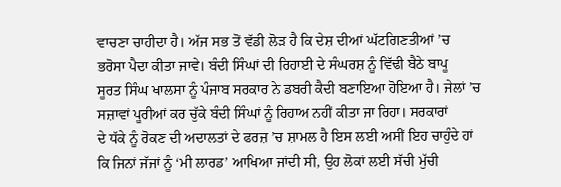ਵਾਚਣਾ ਚਾਹੀਦਾ ਹੈ। ਅੱਜ ਸਭ ਤੋਂ ਵੱਡੀ ਲੋੜ ਹੈ ਕਿ ਦੇਸ਼ ਦੀਆਂ ਘੱਟਗਿਣਤੀਆਂ ’ਚ
ਭਰੋਸਾ ਪੈਦਾ ਕੀਤਾ ਜਾਵੇ। ਬੰਦੀ ਸਿੰਘਾਂ ਦੀ ਰਿਹਾਈ ਦੇ ਸੰਘਰਸ਼ ਨੂੰ ਵਿੱਢੀ ਬੈਠੇ ਬਾਪੂ
ਸੂਰਤ ਸਿੰਘ ਖਾਲਸਾ ਨੂੰ ਪੰਜਾਬ ਸਰਕਾਰ ਨੇ ਡਬਰੀ ਕੈਦੀ ਬਣਾਇਆ ਹੋਇਆ ਹੈ। ਜੇਲਾਂ ’ਚ
ਸਜ਼ਾਵਾਂ ਪੂਰੀਆਂ ਕਰ ਚੁੱਕੇ ਬੰਦੀ ਸਿੰਘਾਂ ਨੂੰ ਰਿਹਾਅ ਨਹੀਂ ਕੀਤਾ ਜਾ ਰਿਹਾ। ਸਰਕਾਰਾਂ
ਦੇ ਧੱਕੇ ਨੂੰ ਰੋਕਣ ਦੀ ਅਦਾਲਤਾਂ ਦੇ ਫਰਜ਼ ’ਚ ਸ਼ਾਮਲ ਹੈ ਇਸ ਲਈ ਅਸੀਂ ਇਹ ਚਾਹੁੰਦੇ ਹਾਂ
ਕਿ ਜਿਨਾਂ ਜੱਜਾਂ ਨੂੰ ‘ਮੀ ਲਾਰਡ’ ਆਖਿਆ ਜਾਂਦੀ ਸੀ, ਉਹ ਲੋਕਾਂ ਲਈ ਸੱਚੀ ਮੁੱਚੀ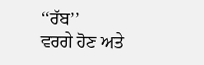‘‘ਰੱਬ’’
ਵਰਗੇ ਹੋਣ ਅਤੇ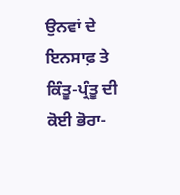ਉਨਵਾਂ ਦੇ ਇਨਸਾਫ਼ ਤੇ ਕਿੰਤੂ-ਪ੍ਰੰਤੂ ਦੀ ਕੋਈ ਭੋਰਾ-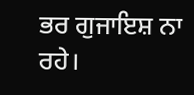ਭਰ ਗੁਜਾਇਸ਼ ਨਾ ਰਹੇ।